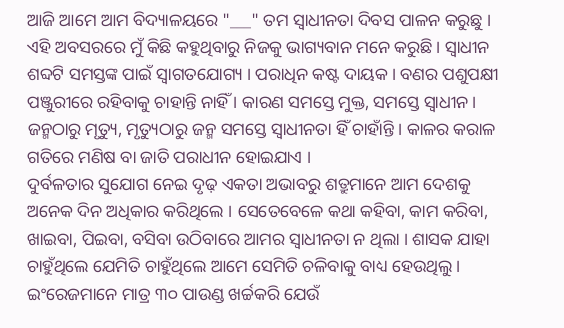ଆଜି ଆମେ ଆମ ବିଦ୍ୟାଳୟରେ "___" ତମ ସ୍ଵାଧୀନତା ଦିବସ ପାଳନ କରୁଛୁ । ଏହି ଅବସରରେ ମୁଁ କିଛି କହୁଥିବାରୁ ନିଜକୁ ଭାଗ୍ୟବାନ ମନେ କରୁଛି । ସ୍ଵାଧୀନ ଶବ୍ଦଟି ସମସ୍ତଙ୍କ ପାଇଁ ସ୍ଵାଗତଯୋଗ୍ୟ । ପରାଧିନ କଷ୍ଟ ଦାୟକ । ବଣର ପଶୁପକ୍ଷୀ ପଞ୍ଜୁରୀରେ ରହିବାକୁ ଚାହାନ୍ତି ନାହିଁ । କାରଣ ସମସ୍ତେ ମୁକ୍ତ, ସମସ୍ତେ ସ୍ଵାଧୀନ । ଜନ୍ମଠାରୁ ମୃତ୍ୟୁ, ମୃତ୍ୟୁଠାରୁ ଜନ୍ମ ସମସ୍ତେ ସ୍ଵାଧୀନତା ହିଁ ଚାହାଁନ୍ତି । କାଳର କରାଳ ଗତିରେ ମଣିଷ ବା ଜାତି ପରାଧୀନ ହୋଇଯାଏ ।
ଦୁର୍ବଳତାର ସୁଯୋଗ ନେଇ ଦୃଢ଼ ଏକତା ଅଭାବରୁ ଶତ୍ରୁମାନେ ଆମ ଦେଶକୁ ଅନେକ ଦିନ ଅଧିକାର କରିଥିଲେ । ସେତେବେଳେ କଥା କହିବା, କାମ କରିବା, ଖାଇବା, ପିଇବା, ବସିବା ଉଠିବାରେ ଆମର ସ୍ଵାଧୀନତା ନ ଥିଲା । ଶାସକ ଯାହା ଚାହୁଁଥିଲେ ଯେମିତି ଚାହୁଁଥିଲେ ଆମେ ସେମିତି ଚଳିବାକୁ ବାଧ୍ୟ ହେଉଥିଲୁ । ଇଂରେଜମାନେ ମାତ୍ର ୩୦ ପାଉଣ୍ଡ ଖର୍ଚ୍ଚକରି ଯେଉଁ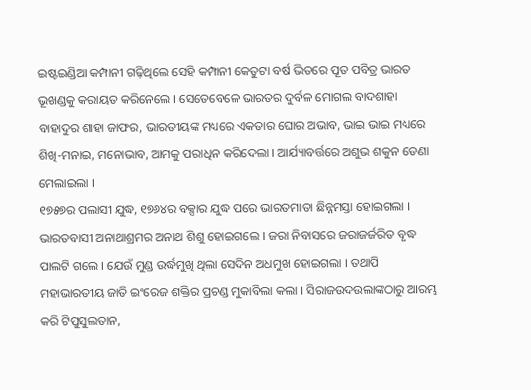ଇଷ୍ଟଇଣ୍ଡିଆ କମ୍ପାନୀ ଗଢ଼ିଥିଲେ ସେହି କମ୍ପାନୀ କେତୁଟା ବର୍ଷ ଭିତରେ ପୂତ ପବିତ୍ର ଭାରତ ଭୂଖଣ୍ଡକୁ କରାୟତ କରିନେଲେ । ସେତେବେଳେ ଭାରତର ଦୁର୍ବଳ ମୋଗଲ ବାଦଶାହା ବାହାଦୁର ଶାହା ଜାଫର, ଭାରତୀୟଙ୍କ ମଧ୍ୟରେ ଏକତାର ଘୋର ଅଭାବ, ଭାଇ ଭାଇ ମଧ୍ୟରେ ଶିଖି-ମନାଇ, ମନୋଭାବ, ଆମକୁ ପରାଧିନ କରିଦେଲା । ଆର୍ଯ୍ୟାବର୍ତ୍ତରେ ଅଶୁଭ ଶକୁନ ଡେଣା ମେଲାଇଲା ।
୧୭୫୭ର ପଲାସୀ ଯୁଦ୍ଧ, ୧୭୬୪ର ବକ୍ସାର ଯୁଦ୍ଧ ପରେ ଭାରତମାତା ଛିନ୍ନମସ୍ତା ହୋଇଗଲା । ଭାରତବାସୀ ଅନାଥାଶ୍ରମର ଅନାଥ ଶିଶୁ ହୋଇଗଲେ । ଜରା ନିବାସରେ ଜରାଜର୍ଜରିତ ବୃଦ୍ଧ ପାଲଟି ଗଲେ । ଯେଉଁ ମୁଣ୍ଡ ଉର୍ଦ୍ଧମୁଖି ଥିଲା ସେଦିନ ଅଧମୁଖ ହୋଇଗଲା । ତଥାପି ମହାଭାରତୀୟ ଜାତି ଇଂରେଜ ଶକ୍ତିର ପ୍ରଚଣ୍ଡ ମୁକାବିଲା କଲା । ସିରାଜଉଦଉଲାଙ୍କଠାରୁ ଆରମ୍ଭ କରି ଟିପୁସୁଲତାନ,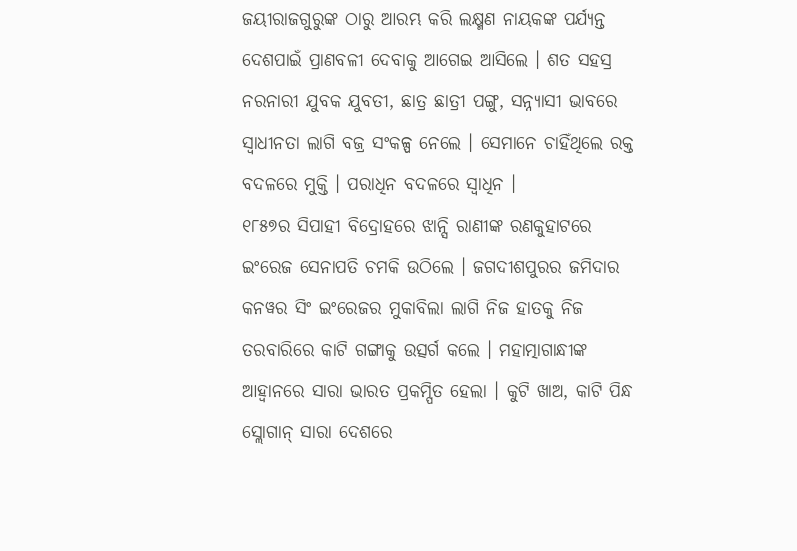ଜୟୀରାଜଗୁରୁଙ୍କ ଠାରୁ ଆରମ୍ଭ କରି ଲକ୍ଷ୍ମଣ ନାୟକଙ୍କ ପର୍ଯ୍ୟନ୍ତ ଦେଶପାଇଁ ପ୍ରାଣବଳୀ ଦେବାକୁ ଆଗେଇ ଆସିଲେ । ଶତ ସହସ୍ର ନରନାରୀ ଯୁବକ ଯୁବତୀ, ଛାତ୍ର ଛାତ୍ରୀ ପଙ୍ଗୁ, ସନ୍ନ୍ୟାସୀ ଭାବରେ ସ୍ଵାଧୀନତା ଲାଗି ବଜ୍ର ସଂକଳ୍ପ ନେଲେ । ସେମାନେ ଚାହିଁଥିଲେ ରକ୍ତ ବଦଳରେ ମୁକ୍ତି । ପରାଧିନ ବଦଳରେ ସ୍ଵାଧିନ ।
୧୮୫୭ର ସିପାହୀ ବିଦ୍ରୋହରେ ଝାନ୍ସି ରାଣୀଙ୍କ ରଣକୁହାଟରେ ଇଂରେଜ ସେନାପତି ଚମକି ଉଠିଲେ । ଜଗଦୀଶପୁରର ଜମିଦାର କନୱର ସିଂ ଇଂରେଜର ମୁକାବିଲା ଲାଗି ନିଜ ହାତକୁ ନିଜ ତରବାରିରେ କାଟି ଗଙ୍ଗାକୁ ଉତ୍ସର୍ଗ କଲେ । ମହାତ୍ମାଗାନ୍ଧୀଙ୍କ ଆହ୍ଵାନରେ ସାରା ଭାରତ ପ୍ରକମ୍ପିତ ହେଲା । କୁଟି ଖାଅ, କାଟି ପିନ୍ଧ ସ୍ଲୋଗାନ୍ ସାରା ଦେଶରେ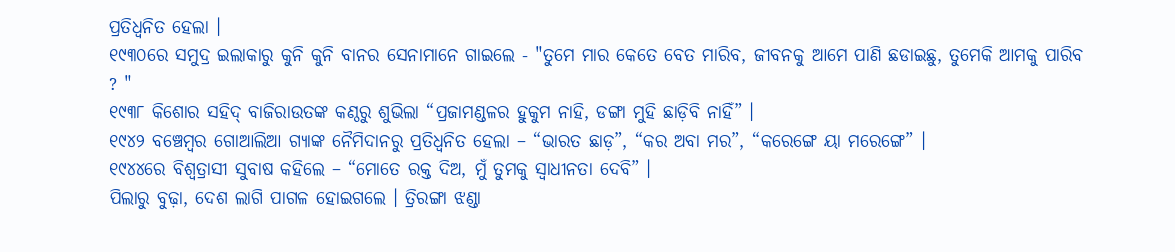ପ୍ରତିଧ୍ଵନିତ ହେଲା ।
୧୯୩୦ରେ ସମୁଦ୍ର ଇଲାକାରୁ କୁନି କୁନି ବାନର ସେନାମାନେ ଗାଇଲେ - "ତୁମେ ମାର କେତେ ବେତ ମାରିବ, ଜୀବନକୁ ଆମେ ପାଣି ଛଡାଇଛୁ, ତୁମେକି ଆମକୁ ପାରିବ ? "
୧୯୩୮ କିଶୋର ସହିଦ୍ ବାଜିରାଉତଙ୍କ କଣ୍ଠରୁ ଶୁଭିଲା “ପ୍ରଜାମଣ୍ଡଳର ହୁକୁମ ନାହି, ଡଙ୍ଗା ମୁହି ଛାଡ଼ିବି ନାହିଁ” ।
୧୯୪୨ ବଞ୍ଚେମ୍ବର ଗୋଆଲିଆ ଗ୍ୟାଙ୍କ ନୈମିଦାନରୁ ପ୍ରତିଧ୍ଵନିତ ହେଲା – “ଭାରତ ଛାଡ଼”, “କର ଅବା ମର”, “କରେଙ୍ଗେ ୟା ମରେଙ୍ଗେ” ।
୧୯୪୪ରେ ବିଶ୍ଵତ୍ରାସୀ ସୁବାଷ କହିଲେ – “ମୋତେ ରକ୍ତ ଦିଅ, ମୁଁ ତୁମକୁ ସ୍ଵାଧୀନତା ଦେବି” ।
ପିଲାରୁ ବୁଢ଼ା, ଦେଶ ଲାଗି ପାଗଳ ହୋଇଗଲେ । ତ୍ରିରଙ୍ଗା ଝଣ୍ଡା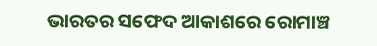ଭାରତର ସଫେଦ ଆକାଶରେ ରୋମାଞ୍ଚ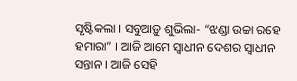ସୃଷ୍ଟିକଲା । ସବୁଆଡ଼ୁ ଶୁଭିଲା- “ଝଣ୍ଡା ଉଚ୍ଚା ରହେ ହମାରା” । ଆଜି ଆମେ ସ୍ଵାଧୀନ ଦେଶର ସ୍ଵାଧୀନ ସନ୍ତାନ । ଆଜି ସେହି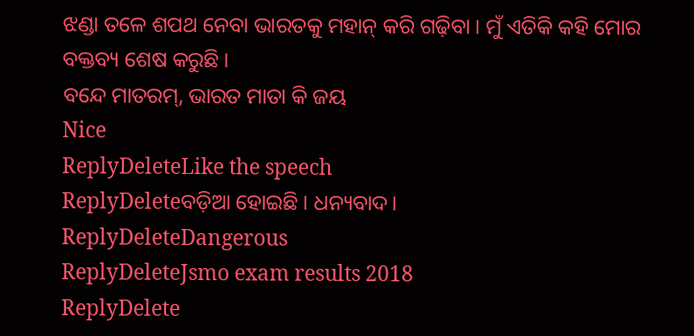ଝଣ୍ଡା ତଳେ ଶପଥ ନେବା ଭାରତକୁ ମହାନ୍ କରି ଗଢ଼ିବା । ମୁଁ ଏତିକି କହି ମୋର ବକ୍ତବ୍ୟ ଶେଷ କରୁଛି ।
ବନ୍ଦେ ମାତରମ୍, ଭାରତ ମାତା କି ଜୟ
Nice
ReplyDeleteLike the speech
ReplyDeleteବଡ଼ିଆ ହୋଇଛି। ଧନ୍ୟବାଦ।
ReplyDeleteDangerous
ReplyDeleteJsmo exam results 2018
ReplyDelete